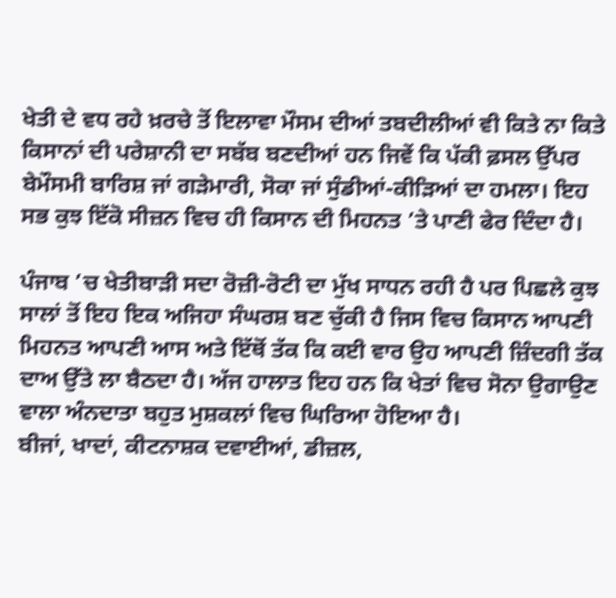ਖੇਤੀ ਦੇ ਵਧ ਰਹੇ ਖ਼ਰਚੇ ਤੋਂ ਇਲਾਵਾ ਮੌਸਮ ਦੀਆਂ ਤਬਦੀਲੀਆਂ ਵੀ ਕਿਤੇ ਨਾ ਕਿਤੇ ਕਿਸਾਨਾਂ ਦੀ ਪਰੇਸ਼ਾਨੀ ਦਾ ਸਬੱਬ ਬਣਦੀਆਂ ਹਨ ਜਿਵੇਂ ਕਿ ਪੱਕੀ ਫ਼ਸਲ ਉੱਪਰ ਬੇਮੌਸਮੀ ਬਾਰਿਸ਼ ਜਾਂ ਗੜੇਮਾਰੀ, ਸੋਕਾ ਜਾਂ ਸੁੰਡੀਆਂ-ਕੀੜਿਆਂ ਦਾ ਹਮਲਾ। ਇਹ ਸਭ ਕੁਝ ਇੱਕੋ ਸੀਜ਼ਨ ਵਿਚ ਹੀ ਕਿਸਾਨ ਦੀ ਮਿਹਨਤ ’ਤੇ ਪਾਣੀ ਫੇਰ ਦਿੰਦਾ ਹੈ।

ਪੰਜਾਬ ’ਚ ਖੇਤੀਬਾੜੀ ਸਦਾ ਰੋਜ਼ੀ-ਰੋਟੀ ਦਾ ਮੁੱਖ ਸਾਧਨ ਰਹੀ ਹੈ ਪਰ ਪਿਛਲੇ ਕੁਝ ਸਾਲਾਂ ਤੋਂ ਇਹ ਇਕ ਅਜਿਹਾ ਸੰਘਰਸ਼ ਬਣ ਚੁੱਕੀ ਹੈ ਜਿਸ ਵਿਚ ਕਿਸਾਨ ਆਪਣੀ ਮਿਹਨਤ ਆਪਣੀ ਆਸ ਅਤੇ ਇੱਥੋਂ ਤੱਕ ਕਿ ਕਈ ਵਾਰ ਉਹ ਆਪਣੀ ਜ਼ਿੰਦਗੀ ਤੱਕ ਦਾਅ ਉੱਤੇ ਲਾ ਬੈਠਦਾ ਹੈ। ਅੱਜ ਹਾਲਾਤ ਇਹ ਹਨ ਕਿ ਖੇਤਾਂ ਵਿਚ ਸੋਨਾ ਉਗਾਉਣ ਵਾਲਾ ਅੰਨਦਾਤਾ ਬਹੁਤ ਮੁਸ਼ਕਲਾਂ ਵਿਚ ਘਿਰਿਆ ਹੋਇਆ ਹੈ।
ਬੀਜਾਂ, ਖਾਦਾਂ, ਕੀਟਨਾਸ਼ਕ ਦਵਾਈਆਂ, ਡੀਜ਼ਲ,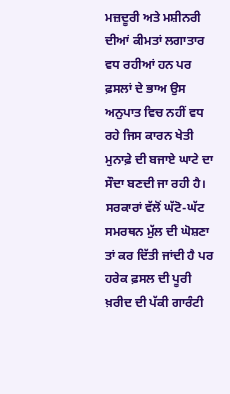ਮਜ਼ਦੂਰੀ ਅਤੇ ਮਸ਼ੀਨਰੀ ਦੀਆਂ ਕੀਮਤਾਂ ਲਗਾਤਾਰ ਵਧ ਰਹੀਆਂ ਹਨ ਪਰ ਫ਼ਸਲਾਂ ਦੇ ਭਾਅ ਉਸ ਅਨੁਪਾਤ ਵਿਚ ਨਹੀਂ ਵਧ ਰਹੇ ਜਿਸ ਕਾਰਨ ਖੇਤੀ ਮੁਨਾਫ਼ੇ ਦੀ ਬਜਾਏ ਘਾਟੇ ਦਾ ਸੌਦਾ ਬਣਦੀ ਜਾ ਰਹੀ ਹੈ। ਸਰਕਾਰਾਂ ਵੱਲੋਂ ਘੱਟੋ-ਘੱਟ ਸਮਰਥਨ ਮੁੱਲ ਦੀ ਘੋਸ਼ਣਾ ਤਾਂ ਕਰ ਦਿੱਤੀ ਜਾਂਦੀ ਹੈ ਪਰ ਹਰੇਕ ਫ਼ਸਲ ਦੀ ਪੂਰੀ ਖ਼ਰੀਦ ਦੀ ਪੱਕੀ ਗਾਰੰਟੀ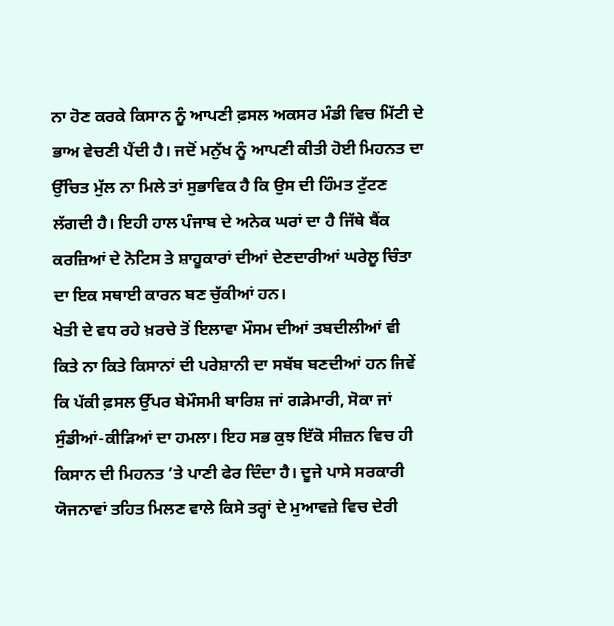ਨਾ ਹੋਣ ਕਰਕੇ ਕਿਸਾਨ ਨੂੰ ਆਪਣੀ ਫ਼ਸਲ ਅਕਸਰ ਮੰਡੀ ਵਿਚ ਮਿੱਟੀ ਦੇ ਭਾਅ ਵੇਚਣੀ ਪੈਂਦੀ ਹੈ। ਜਦੋਂ ਮਨੁੱਖ ਨੂੰ ਆਪਣੀ ਕੀਤੀ ਹੋਈ ਮਿਹਨਤ ਦਾ ਉੱਚਿਤ ਮੁੱਲ ਨਾ ਮਿਲੇ ਤਾਂ ਸੁਭਾਵਿਕ ਹੈ ਕਿ ਉਸ ਦੀ ਹਿੰਮਤ ਟੁੱਟਣ ਲੱਗਦੀ ਹੈ। ਇਹੀ ਹਾਲ ਪੰਜਾਬ ਦੇ ਅਨੇਕ ਘਰਾਂ ਦਾ ਹੈ ਜਿੱਥੇ ਬੈਂਕ ਕਰਜ਼ਿਆਂ ਦੇ ਨੋਟਿਸ ਤੇ ਸ਼ਾਹੂਕਾਰਾਂ ਦੀਆਂ ਦੇਣਦਾਰੀਆਂ ਘਰੇਲੂ ਚਿੰਤਾ ਦਾ ਇਕ ਸਥਾਈ ਕਾਰਨ ਬਣ ਚੁੱਕੀਆਂ ਹਨ।
ਖੇਤੀ ਦੇ ਵਧ ਰਹੇ ਖ਼ਰਚੇ ਤੋਂ ਇਲਾਵਾ ਮੌਸਮ ਦੀਆਂ ਤਬਦੀਲੀਆਂ ਵੀ ਕਿਤੇ ਨਾ ਕਿਤੇ ਕਿਸਾਨਾਂ ਦੀ ਪਰੇਸ਼ਾਨੀ ਦਾ ਸਬੱਬ ਬਣਦੀਆਂ ਹਨ ਜਿਵੇਂ ਕਿ ਪੱਕੀ ਫ਼ਸਲ ਉੱਪਰ ਬੇਮੌਸਮੀ ਬਾਰਿਸ਼ ਜਾਂ ਗੜੇਮਾਰੀ, ਸੋਕਾ ਜਾਂ ਸੁੰਡੀਆਂ-ਕੀੜਿਆਂ ਦਾ ਹਮਲਾ। ਇਹ ਸਭ ਕੁਝ ਇੱਕੋ ਸੀਜ਼ਨ ਵਿਚ ਹੀ ਕਿਸਾਨ ਦੀ ਮਿਹਨਤ ’ਤੇ ਪਾਣੀ ਫੇਰ ਦਿੰਦਾ ਹੈ। ਦੂਜੇ ਪਾਸੇ ਸਰਕਾਰੀ ਯੋਜਨਾਵਾਂ ਤਹਿਤ ਮਿਲਣ ਵਾਲੇ ਕਿਸੇ ਤਰ੍ਹਾਂ ਦੇ ਮੁਆਵਜ਼ੇ ਵਿਚ ਦੇਰੀ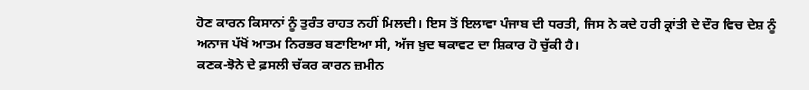ਹੋਣ ਕਾਰਨ ਕਿਸਾਨਾਂ ਨੂੰ ਤੁਰੰਤ ਰਾਹਤ ਨਹੀਂ ਮਿਲਦੀ। ਇਸ ਤੋਂ ਇਲਾਵਾ ਪੰਜਾਬ ਦੀ ਧਰਤੀ, ਜਿਸ ਨੇ ਕਦੇ ਹਰੀ ਕ੍ਰਾਂਤੀ ਦੇ ਦੌਰ ਵਿਚ ਦੇਸ਼ ਨੂੰ ਅਨਾਜ ਪੱਖੋਂ ਆਤਮ ਨਿਰਭਰ ਬਣਾਇਆ ਸੀ, ਅੱਜ ਖ਼ੁਦ ਥਕਾਵਟ ਦਾ ਸ਼ਿਕਾਰ ਹੋ ਚੁੱਕੀ ਹੈ।
ਕਣਕ-ਝੋਨੇ ਦੇ ਫ਼ਸਲੀ ਚੱਕਰ ਕਾਰਨ ਜ਼ਮੀਨ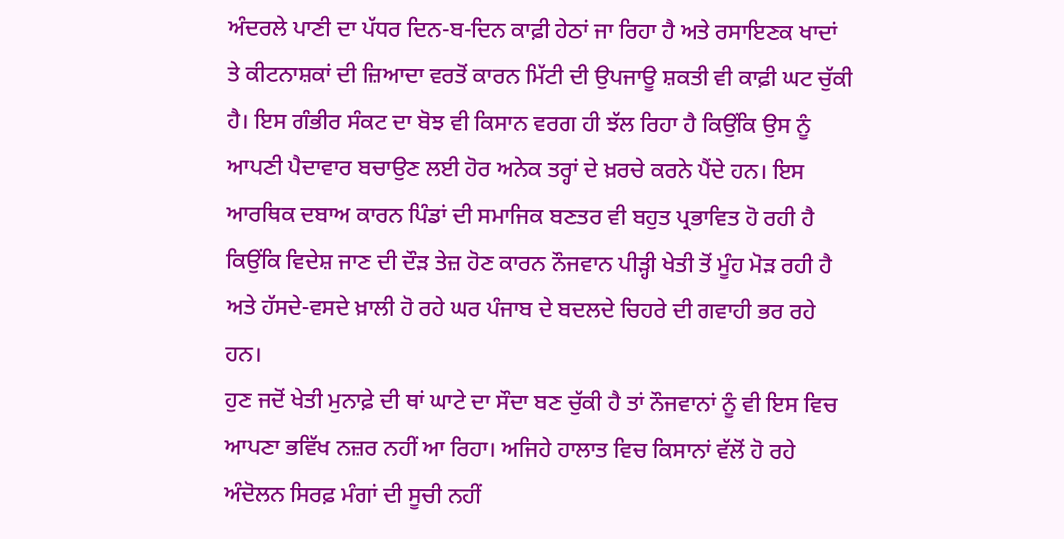ਅੰਦਰਲੇ ਪਾਣੀ ਦਾ ਪੱਧਰ ਦਿਨ-ਬ-ਦਿਨ ਕਾਫ਼ੀ ਹੇਠਾਂ ਜਾ ਰਿਹਾ ਹੈ ਅਤੇ ਰਸਾਇਣਕ ਖਾਦਾਂ ਤੇ ਕੀਟਨਾਸ਼ਕਾਂ ਦੀ ਜ਼ਿਆਦਾ ਵਰਤੋਂ ਕਾਰਨ ਮਿੱਟੀ ਦੀ ਉਪਜਾਊ ਸ਼ਕਤੀ ਵੀ ਕਾਫ਼ੀ ਘਟ ਚੁੱਕੀ ਹੈ। ਇਸ ਗੰਭੀਰ ਸੰਕਟ ਦਾ ਬੋਝ ਵੀ ਕਿਸਾਨ ਵਰਗ ਹੀ ਝੱਲ ਰਿਹਾ ਹੈ ਕਿਉਂਕਿ ਉਸ ਨੂੰ ਆਪਣੀ ਪੈਦਾਵਾਰ ਬਚਾਉਣ ਲਈ ਹੋਰ ਅਨੇਕ ਤਰ੍ਹਾਂ ਦੇ ਖ਼ਰਚੇ ਕਰਨੇ ਪੈਂਦੇ ਹਨ। ਇਸ ਆਰਥਿਕ ਦਬਾਅ ਕਾਰਨ ਪਿੰਡਾਂ ਦੀ ਸਮਾਜਿਕ ਬਣਤਰ ਵੀ ਬਹੁਤ ਪ੍ਰਭਾਵਿਤ ਹੋ ਰਹੀ ਹੈ ਕਿਉਂਕਿ ਵਿਦੇਸ਼ ਜਾਣ ਦੀ ਦੌੜ ਤੇਜ਼ ਹੋਣ ਕਾਰਨ ਨੌਜਵਾਨ ਪੀੜ੍ਹੀ ਖੇਤੀ ਤੋਂ ਮੂੰਹ ਮੋੜ ਰਹੀ ਹੈ ਅਤੇ ਹੱਸਦੇ-ਵਸਦੇ ਖ਼ਾਲੀ ਹੋ ਰਹੇ ਘਰ ਪੰਜਾਬ ਦੇ ਬਦਲਦੇ ਚਿਹਰੇ ਦੀ ਗਵਾਹੀ ਭਰ ਰਹੇ ਹਨ।
ਹੁਣ ਜਦੋਂ ਖੇਤੀ ਮੁਨਾਫ਼ੇ ਦੀ ਥਾਂ ਘਾਟੇ ਦਾ ਸੌਦਾ ਬਣ ਚੁੱਕੀ ਹੈ ਤਾਂ ਨੌਜਵਾਨਾਂ ਨੂੰ ਵੀ ਇਸ ਵਿਚ ਆਪਣਾ ਭਵਿੱਖ ਨਜ਼ਰ ਨਹੀਂ ਆ ਰਿਹਾ। ਅਜਿਹੇ ਹਾਲਾਤ ਵਿਚ ਕਿਸਾਨਾਂ ਵੱਲੋਂ ਹੋ ਰਹੇ ਅੰਦੋਲਨ ਸਿਰਫ਼ ਮੰਗਾਂ ਦੀ ਸੂਚੀ ਨਹੀਂ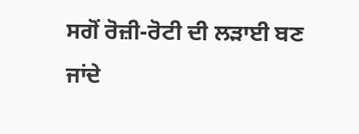ਸਗੋਂ ਰੋਜ਼ੀ-ਰੋਟੀ ਦੀ ਲੜਾਈ ਬਣ ਜਾਂਦੇ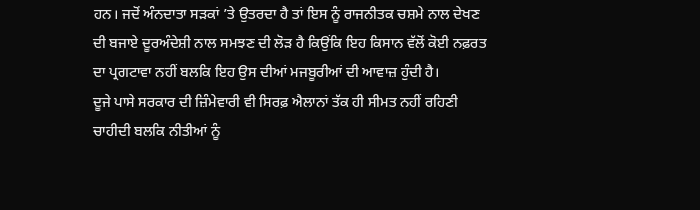ਹਨ। ਜਦੋਂ ਅੰਨਦਾਤਾ ਸੜਕਾਂ ’ਤੇ ਉਤਰਦਾ ਹੈ ਤਾਂ ਇਸ ਨੂੰ ਰਾਜਨੀਤਕ ਚਸ਼ਮੇ ਨਾਲ ਦੇਖਣ ਦੀ ਬਜਾਏ ਦੂਰਅੰਦੇਸ਼ੀ ਨਾਲ ਸਮਝਣ ਦੀ ਲੋੜ ਹੈ ਕਿਉਂਕਿ ਇਹ ਕਿਸਾਨ ਵੱਲੋਂ ਕੋਈ ਨਫ਼ਰਤ ਦਾ ਪ੍ਰਗਟਾਵਾ ਨਹੀਂ ਬਲਕਿ ਇਹ ਉਸ ਦੀਆਂ ਮਜਬੂਰੀਆਂ ਦੀ ਆਵਾਜ਼ ਹੁੰਦੀ ਹੈ।
ਦੂਜੇ ਪਾਸੇ ਸਰਕਾਰ ਦੀ ਜ਼ਿੰਮੇਵਾਰੀ ਵੀ ਸਿਰਫ਼ ਐਲਾਨਾਂ ਤੱਕ ਹੀ ਸੀਮਤ ਨਹੀਂ ਰਹਿਣੀ ਚਾਹੀਦੀ ਬਲਕਿ ਨੀਤੀਆਂ ਨੂੰ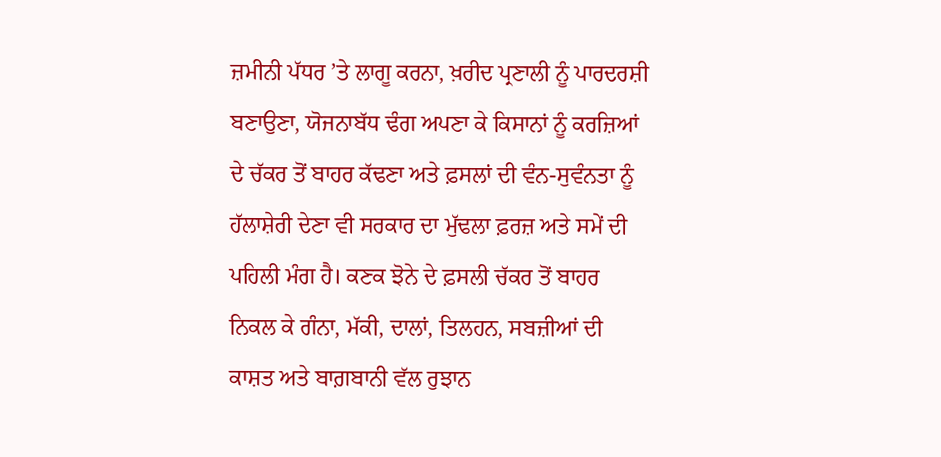ਜ਼ਮੀਨੀ ਪੱਧਰ ’ਤੇ ਲਾਗੂ ਕਰਨਾ, ਖ਼ਰੀਦ ਪ੍ਰਣਾਲੀ ਨੂੰ ਪਾਰਦਰਸ਼ੀ ਬਣਾਉਣਾ, ਯੋਜਨਾਬੱਧ ਢੰਗ ਅਪਣਾ ਕੇ ਕਿਸਾਨਾਂ ਨੂੰ ਕਰਜ਼ਿਆਂ ਦੇ ਚੱਕਰ ਤੋਂ ਬਾਹਰ ਕੱਢਣਾ ਅਤੇ ਫ਼ਸਲਾਂ ਦੀ ਵੰਨ-ਸੁਵੰਨਤਾ ਨੂੰ ਹੱਲਾਸ਼ੇਰੀ ਦੇਣਾ ਵੀ ਸਰਕਾਰ ਦਾ ਮੁੱਢਲਾ ਫ਼ਰਜ਼ ਅਤੇ ਸਮੇਂ ਦੀ ਪਹਿਲੀ ਮੰਗ ਹੈ। ਕਣਕ ਝੋਨੇ ਦੇ ਫ਼ਸਲੀ ਚੱਕਰ ਤੋਂ ਬਾਹਰ ਨਿਕਲ ਕੇ ਗੰਨਾ, ਮੱਕੀ, ਦਾਲਾਂ, ਤਿਲਹਨ, ਸਬਜ਼ੀਆਂ ਦੀ ਕਾਸ਼ਤ ਅਤੇ ਬਾਗ਼ਬਾਨੀ ਵੱਲ ਰੁਝਾਨ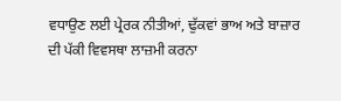ਵਧਾਉਣ ਲਈ ਪ੍ਰੇਰਕ ਨੀਤੀਆਂ, ਢੁੱਕਵਾਂ ਭਾਅ ਅਤੇ ਬਾਜ਼ਾਰ ਦੀ ਪੱਕੀ ਵਿਵਸਥਾ ਲਾਜ਼ਮੀ ਕਰਨਾ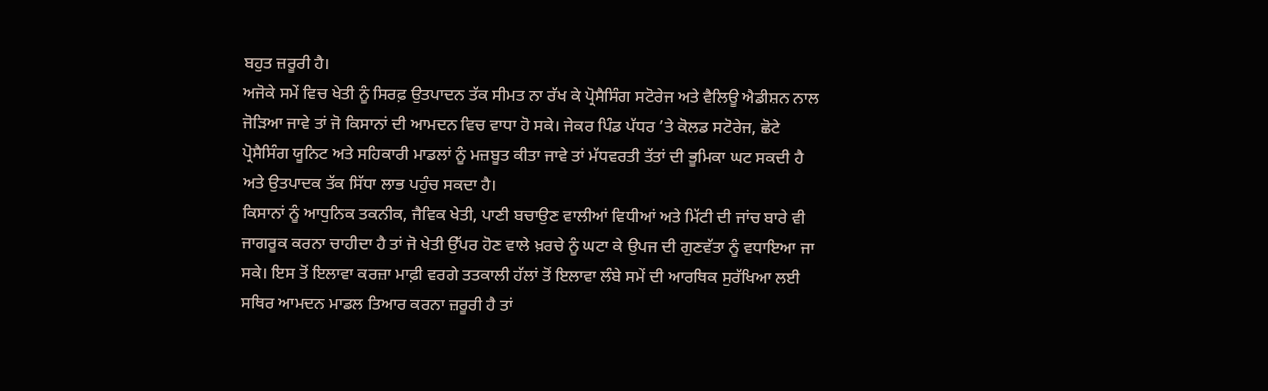ਬਹੁਤ ਜ਼ਰੂਰੀ ਹੈ।
ਅਜੋਕੇ ਸਮੇਂ ਵਿਚ ਖੇਤੀ ਨੂੰ ਸਿਰਫ਼ ਉਤਪਾਦਨ ਤੱਕ ਸੀਮਤ ਨਾ ਰੱਖ ਕੇ ਪ੍ਰੋਸੈਸਿੰਗ ਸਟੋਰੇਜ ਅਤੇ ਵੈਲਿਊ ਐਡੀਸ਼ਨ ਨਾਲ ਜੋੜਿਆ ਜਾਵੇ ਤਾਂ ਜੋ ਕਿਸਾਨਾਂ ਦੀ ਆਮਦਨ ਵਿਚ ਵਾਧਾ ਹੋ ਸਕੇ। ਜੇਕਰ ਪਿੰਡ ਪੱਧਰ ’ਤੇ ਕੋਲਡ ਸਟੋਰੇਜ, ਛੋਟੇ ਪ੍ਰੋਸੈਸਿੰਗ ਯੂਨਿਟ ਅਤੇ ਸਹਿਕਾਰੀ ਮਾਡਲਾਂ ਨੂੰ ਮਜ਼ਬੂਤ ਕੀਤਾ ਜਾਵੇ ਤਾਂ ਮੱਧਵਰਤੀ ਤੱਤਾਂ ਦੀ ਭੂਮਿਕਾ ਘਟ ਸਕਦੀ ਹੈ ਅਤੇ ਉਤਪਾਦਕ ਤੱਕ ਸਿੱਧਾ ਲਾਭ ਪਹੁੰਚ ਸਕਦਾ ਹੈ।
ਕਿਸਾਨਾਂ ਨੂੰ ਆਧੁਨਿਕ ਤਕਨੀਕ, ਜੈਵਿਕ ਖੇਤੀ, ਪਾਣੀ ਬਚਾਉਣ ਵਾਲੀਆਂ ਵਿਧੀਆਂ ਅਤੇ ਮਿੱਟੀ ਦੀ ਜਾਂਚ ਬਾਰੇ ਵੀ ਜਾਗਰੂਕ ਕਰਨਾ ਚਾਹੀਦਾ ਹੈ ਤਾਂ ਜੋ ਖੇਤੀ ਉੱਪਰ ਹੋਣ ਵਾਲੇ ਖ਼ਰਚੇ ਨੂੰ ਘਟਾ ਕੇ ਉਪਜ ਦੀ ਗੁਣਵੱਤਾ ਨੂੰ ਵਧਾਇਆ ਜਾ ਸਕੇ। ਇਸ ਤੋਂ ਇਲਾਵਾ ਕਰਜ਼ਾ ਮਾਫ਼ੀ ਵਰਗੇ ਤਤਕਾਲੀ ਹੱਲਾਂ ਤੋਂ ਇਲਾਵਾ ਲੰਬੇ ਸਮੇਂ ਦੀ ਆਰਥਿਕ ਸੁਰੱਖਿਆ ਲਈ ਸਥਿਰ ਆਮਦਨ ਮਾਡਲ ਤਿਆਰ ਕਰਨਾ ਜ਼ਰੂਰੀ ਹੈ ਤਾਂ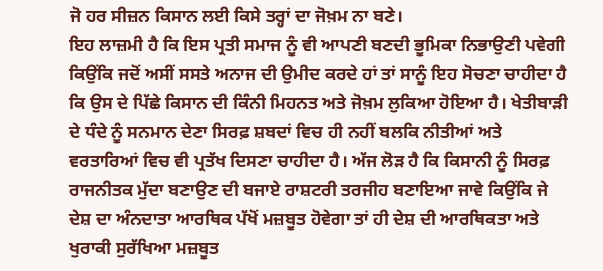ਜੋ ਹਰ ਸੀਜ਼ਨ ਕਿਸਾਨ ਲਈ ਕਿਸੇ ਤਰ੍ਹਾਂ ਦਾ ਜੋਖ਼ਮ ਨਾ ਬਣੇ।
ਇਹ ਲਾਜ਼ਮੀ ਹੈ ਕਿ ਇਸ ਪ੍ਰਤੀ ਸਮਾਜ ਨੂੰ ਵੀ ਆਪਣੀ ਬਣਦੀ ਭੂਮਿਕਾ ਨਿਭਾਉਣੀ ਪਵੇਗੀ ਕਿਉਂਕਿ ਜਦੋਂ ਅਸੀਂ ਸਸਤੇ ਅਨਾਜ ਦੀ ਉਮੀਦ ਕਰਦੇ ਹਾਂ ਤਾਂ ਸਾਨੂੰ ਇਹ ਸੋਚਣਾ ਚਾਹੀਦਾ ਹੈ ਕਿ ਉਸ ਦੇ ਪਿੱਛੇ ਕਿਸਾਨ ਦੀ ਕਿੰਨੀ ਮਿਹਨਤ ਅਤੇ ਜੋਖ਼ਮ ਲੁਕਿਆ ਹੋਇਆ ਹੈ। ਖੇਤੀਬਾੜੀ ਦੇ ਧੰਦੇ ਨੂੰ ਸਨਮਾਨ ਦੇਣਾ ਸਿਰਫ਼ ਸ਼ਬਦਾਂ ਵਿਚ ਹੀ ਨਹੀਂ ਬਲਕਿ ਨੀਤੀਆਂ ਅਤੇ ਵਰਤਾਰਿਆਂ ਵਿਚ ਵੀ ਪ੍ਰਤੱਖ ਦਿਸਣਾ ਚਾਹੀਦਾ ਹੈ। ਅੱਜ ਲੋੜ ਹੈ ਕਿ ਕਿਸਾਨੀ ਨੂੰ ਸਿਰਫ਼ ਰਾਜਨੀਤਕ ਮੁੱਦਾ ਬਣਾਉਣ ਦੀ ਬਜਾਏ ਰਾਸ਼ਟਰੀ ਤਰਜੀਹ ਬਣਾਇਆ ਜਾਵੇ ਕਿਉਂਕਿ ਜੇ ਦੇਸ਼ ਦਾ ਅੰਨਦਾਤਾ ਆਰਥਿਕ ਪੱਖੋਂ ਮਜ਼ਬੂਤ ਹੋਵੇਗਾ ਤਾਂ ਹੀ ਦੇਸ਼ ਦੀ ਆਰਥਿਕਤਾ ਅਤੇ ਖੁਰਾਕੀ ਸੁਰੱਖਿਆ ਮਜ਼ਬੂਤ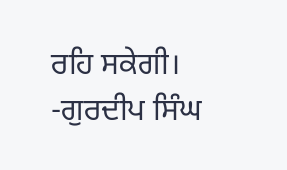ਰਹਿ ਸਕੇਗੀ।
-ਗੁਰਦੀਪ ਸਿੰਘ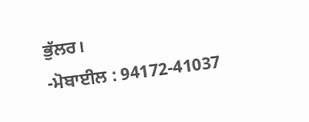ਭੁੱਲਰ।
-ਮੋਬਾਈਲ : 94172-41037